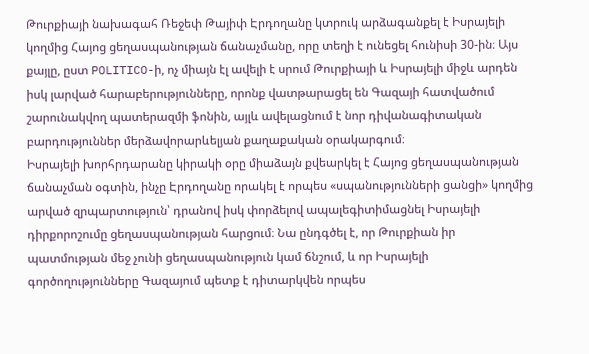Թուրքիայի նախագահ Ռեջեփ Թայիփ Էրդողանը կտրուկ արձագանքել է Իսրայելի կողմից Հայոց ցեղասպանության ճանաչմանը, որը տեղի է ունեցել հունիսի 30-ին։ Այս քայլը, ըստ POLITICO-ի, ոչ միայն էլ ավելի է սրում Թուրքիայի և Իսրայելի միջև արդեն իսկ լարված հարաբերությունները, որոնք վատթարացել են Գազայի հատվածում շարունակվող պատերազմի ֆոնին, այլև ավելացնում է նոր դիվանագիտական բարդություններ մերձավորարևելյան քաղաքական օրակարգում։
Իսրայելի խորհրդարանը կիրակի օրը միաձայն քվեարկել է Հայոց ցեղասպանության ճանաչման օգտին, ինչը Էրդողանը որակել է որպես «սպանությունների ցանցի» կողմից արված զրպարտություն՝ դրանով իսկ փորձելով ապալեգիտիմացնել Իսրայելի դիրքորոշումը ցեղասպանության հարցում։ Նա ընդգծել է, որ Թուրքիան իր պատմության մեջ չունի ցեղասպանություն կամ ճնշում, և որ Իսրայելի գործողությունները Գազայում պետք է դիտարկվեն որպես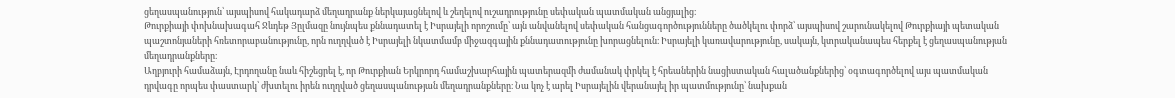ցեղասպանություն՝ այսպիսով հակադարձ մեղադրանք ներկայացնելով և շեղելով ուշադրությունը սեփական պատմական անցյալից։
Թուրքիայի փոխնախագահ Ջևդեթ Յըլմազը նույնպես քննադատել է Իսրայելի որոշումը՝ այն անվանելով սեփական հանցագործությունները ծածկելու փորձ՝ այսպիսով շարունակելով Թուրքիայի պետական պաշտոնյաների հռետորաբանությունը, որն ուղղված է Իսրայելի նկատմամբ միջազգային քննադատությունը խորացնելուն։ Իսրայելի կառավարությունը, սակայն, կտրականապես հերքել է ցեղասպանության մեղադրանքները։
Աղբյուրի համաձայն, Էրդողանը նաև հիշեցրել է, որ Թուրքիան Երկրորդ համաշխարհային պատերազմի ժամանակ փրկել է հրեաներին նացիստական հալածանքներից՝ օգտագործելով այս պատմական դրվագը որպես փաստարկ՝ ժխտելու իրեն ուղղված ցեղասպանության մեղադրանքները։ Նա կոչ է արել Իսրայելին վերանայել իր պատմությունը՝ նախքան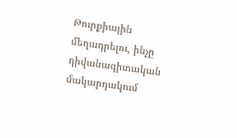Թուրքիային մեղադրելու, ինչը դիվանագիտական մակարդակում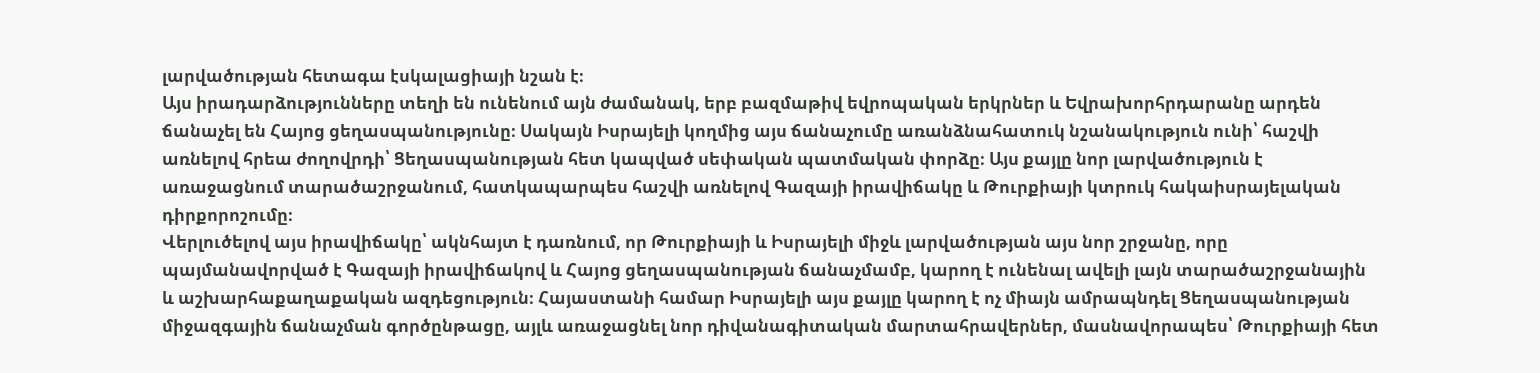լարվածության հետագա էսկալացիայի նշան է։
Այս իրադարձությունները տեղի են ունենում այն ժամանակ, երբ բազմաթիվ եվրոպական երկրներ և Եվրախորհրդարանը արդեն ճանաչել են Հայոց ցեղասպանությունը։ Սակայն Իսրայելի կողմից այս ճանաչումը առանձնահատուկ նշանակություն ունի՝ հաշվի առնելով հրեա ժողովրդի՝ Ցեղասպանության հետ կապված սեփական պատմական փորձը։ Այս քայլը նոր լարվածություն է առաջացնում տարածաշրջանում, հատկապարպես հաշվի առնելով Գազայի իրավիճակը և Թուրքիայի կտրուկ հակաիսրայելական դիրքորոշումը։
Վերլուծելով այս իրավիճակը՝ ակնհայտ է դառնում, որ Թուրքիայի և Իսրայելի միջև լարվածության այս նոր շրջանը, որը պայմանավորված է Գազայի իրավիճակով և Հայոց ցեղասպանության ճանաչմամբ, կարող է ունենալ ավելի լայն տարածաշրջանային և աշխարհաքաղաքական ազդեցություն։ Հայաստանի համար Իսրայելի այս քայլը կարող է ոչ միայն ամրապնդել Ցեղասպանության միջազգային ճանաչման գործընթացը, այլև առաջացնել նոր դիվանագիտական մարտահրավերներ, մասնավորապես՝ Թուրքիայի հետ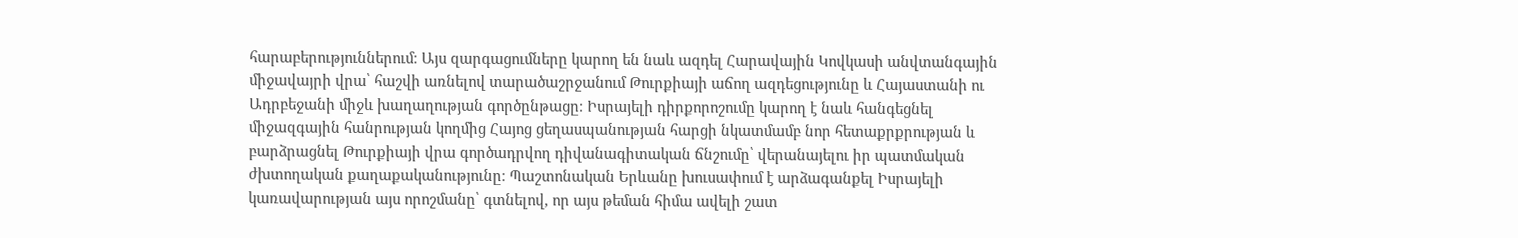հարաբերություններում։ Այս զարգացումները կարող են նաև ազդել Հարավային Կովկասի անվտանգային միջավայրի վրա՝ հաշվի առնելով տարածաշրջանում Թուրքիայի աճող ազդեցությունը և Հայաստանի ու Ադրբեջանի միջև խաղաղության գործընթացը։ Իսրայելի դիրքորոշումը կարող է նաև հանգեցնել միջազգային հանրության կողմից Հայոց ցեղասպանության հարցի նկատմամբ նոր հետաքրքրության և բարձրացնել Թուրքիայի վրա գործադրվող դիվանագիտական ճնշումը՝ վերանայելու իր պատմական ժխտողական քաղաքականությունը։ Պաշտոնական Երևանը խուսափում է արձագանքել Իսրայելի կառավարության այս որոշմանը՝ գտնելով, որ այս թեման հիմա ավելի շատ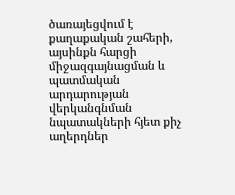ծառայեցվում է քաղաքական շահերի, այսինքն հարցի միջազգայնացման և պատմական արդարության վերկանգնման նպատակների հյետ քիչ աղերդներ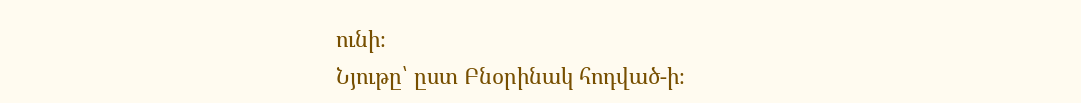ունի։
Նյութը՝ ըստ Բնօրինակ հոդված-ի։